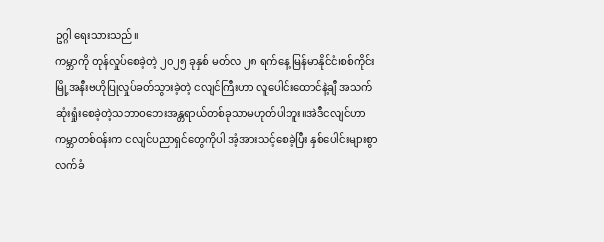ဥဂ္ဂါ ရေးသားသည်။
ကမ္ဘာကို တုန်လှုပ်စေခဲ့တဲ့ ၂၀၂၅ ခုနှစ် မတ်လ ၂၈ ရက်နေ့ မြန်မာနိုင်ငံ၊စစ်ကိုင်းမြို့အနီးဗဟိုပြုလှုပ်ခတ်သွားခဲ့တဲ့ ငလျင်ကြီးဟာ လူပေါင်းထောင်နဲ့ချီ အသက်ဆုံးရှုံးစေခဲ့တဲ့သဘာဝဘေးအန္တရာယ်တစ်ခုသာမဟုတ်ပါဘူး။အဲဒီငလျင်ဟာကမ္ဘာတစ်ဝန်းက ငလျင်ပညာရှင်တွေကိုပါ အံ့အားသင့်စေခဲ့ပြီး နှစ်ပေါင်းများစွာ လက်ခံ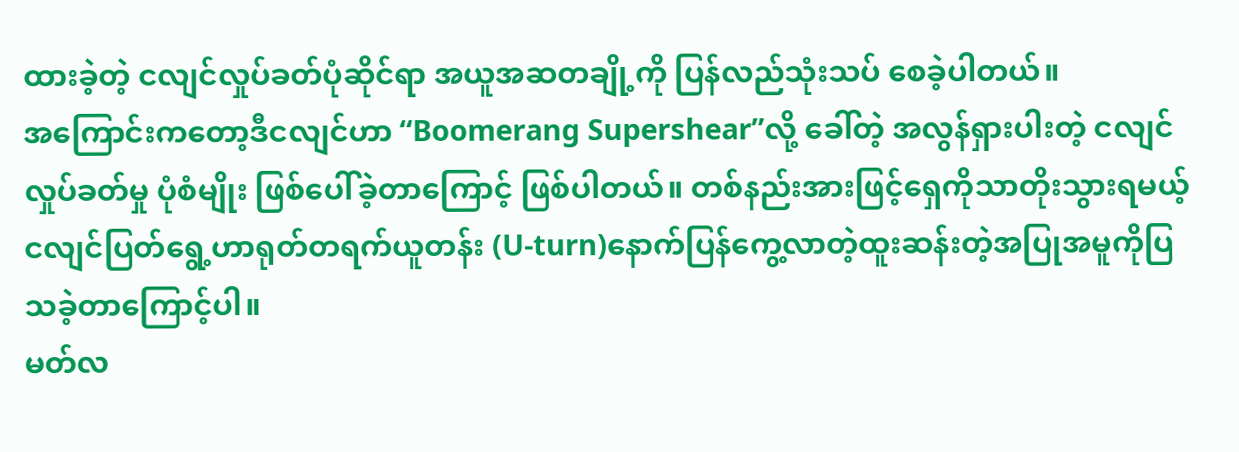ထားခဲ့တဲ့ ငလျင်လှုပ်ခတ်ပုံဆိုင်ရာ အယူအဆတချို့ကို ပြန်လည်သုံးသပ် စေခဲ့ပါတယ်။
အကြောင်းကတော့ဒီငလျင်ဟာ “Boomerang Supershear”လို့ ခေါ်တဲ့ အလွန်ရှားပါးတဲ့ ငလျင်လှုပ်ခတ်မှု ပုံစံမျိုး ဖြစ်ပေါ်ခဲ့တာကြောင့် ဖြစ်ပါတယ်။ တစ်နည်းအားဖြင့်ရှေကိုသာတိုးသွားရမယ့်ငလျင်ပြတ်ရွေ့ဟာရုတ်တရက်ယူတန်း (U-turn)နောက်ပြန်ကွေ့လာတဲ့ထူးဆန်းတဲ့အပြုအမူကိုပြသခဲ့တာကြောင့်ပါ။
မတ်လ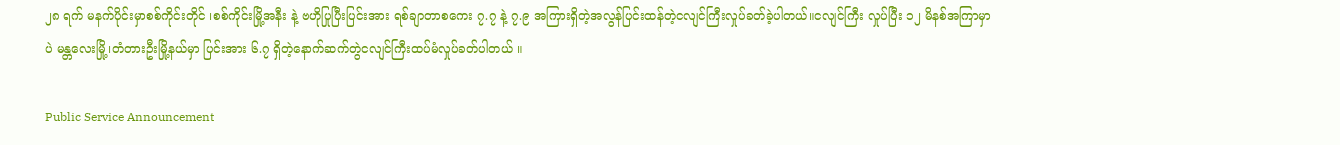၂၈ ရက် မနက်ပိုင်းမှာစစ်ကိုင်းတိုင် ၊စစ်ကိုင်းမြို့အနီး နဲ့ ဗဟိုပြုပြီးပြင်းအား ရစ်ချာတာစကေး ၇.၇ နဲ့ ၇.၉ အကြားရှိတဲ့အလွန်ပြင်းထန်တဲ့ငလျင်ကြီးလှုပ်ခတ်ခဲ့ပါတယ်။ငလျင်ကြီး လှုပ်ပြီး ၁၂ မိနစ်အကြာမှာပဲ မန္တလေးမြို့၊တံတားဦးမြို့နယ်မှာ ပြင်းအား ၆.၇ ရှိတဲ့နောက်ဆက်တွဲငလျင်ကြီးထပ်မံလှုပ်ခတ်ပါတယ် ။

Public Service Announcement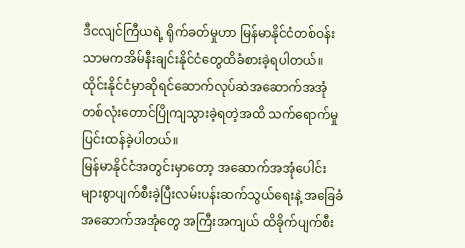ဒီငလျင်ကြီယရဲ့ ရိုက်ခတ်မှုဟာ မြန်မာနိုင်ငံတစ်ဝန်းသာမကအိမ်နီးချင်းနိုင်ငံတွေထိခံစားခဲ့ရပါတယ်။ထိုင်းနိုင်ငံမှာဆိုရင်ဆောက်လုပ်ဆဲအဆောက်အအုံတစ်လုံးတောင်ပြိုကျသွားခဲ့ရတဲ့အထိ သက်ရောက်မှု ပြင်းထန်ခဲ့ပါတယ်။
မြန်မာနိုင်ငံအတွင်းမှာတော့ အဆောက်အအုံပေါင်းများစွာပျက်စီးခဲ့ပြီးလမ်းပန်းဆက်သွယ်ရေးနဲ့ အခြေခံအဆောက်အအုံတွေ အကြီးအကျယ် ထိခိုက်ပျက်စီး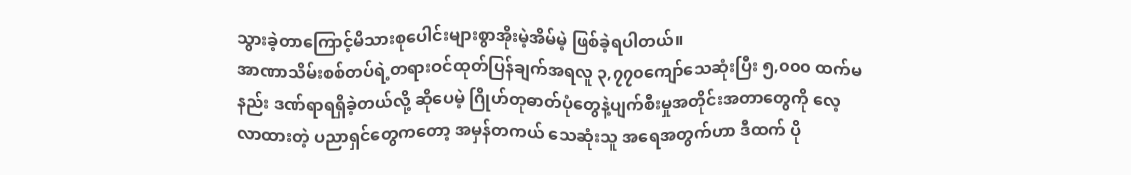သွားခဲ့တာကြောင့်မိသားစုပေါင်းများစွာအိုးမဲ့အိမ်မဲ့ ဖြစ်ခဲ့ရပါတယ်။
အာဏာသိမ်းစစ်တပ်ရဲ့တရားဝင်ထုတ်ပြန်ချက်အရလူ ၃,၇၇၀ကျော်သေဆုံးပြီး ၅,၀၀၀ ထက်မနည်း ဒဏ်ရာရရှိခဲ့တယ်လို့ ဆိုပေမဲ့ ဂြိုဟ်တုဓာတ်ပုံတွေနဲ့ပျက်စီးမှုအတိုင်းအတာတွေကို လေ့လာထားတဲ့ ပညာရှင်တွေကတော့ အမှန်တကယ် သေဆုံးသူ အရေအတွက်ဟာ ဒီထက် ပို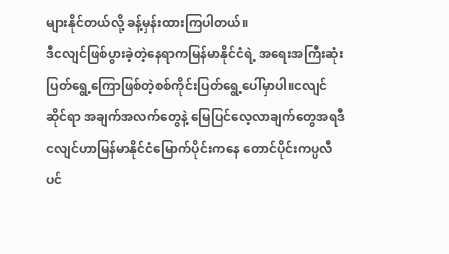များနိုင်တယ်လို့ ခန့်မှန်းထားကြပါတယ်။
ဒီငလျင်ဖြစ်ပွားခဲ့တဲ့နေရာကမြန်မာနိုင်ငံရဲ့ အရေးအကြီးဆုံးပြတ်ရွေ့ကြောဖြစ်တဲ့စစ်ကိုင်းပြတ်ရွေ့ပေါ်မှာပါ။ငလျင်ဆိုင်ရာ အချက်အလက်တွေနဲ့ မြေပြင်လေ့လာချက်တွေအရဒီငလျင်ဟာမြန်မာနိုင်ငံမြောက်ပိုင်းကနေ တောင်ပိုင်းကပ္ပလီပင်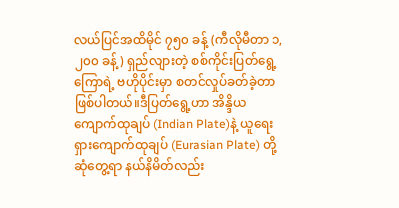လယ်ပြင်အထိမိုင် ၇၅၀ ခန့် (ကီလိုမီတာ ၁,၂၀၀ ခန့်) ရှည်လျားတဲ့ စစ်ကိုင်းပြတ်ရွေ့ကြောရဲ့ ဗဟိုပိုင်းမှာ စတင်လှုပ်ခတ်ခဲ့တာ ဖြစ်ပါတယ်။ဒီပြတ်ရွေ့ဟာ အိန္ဒိယကျောက်ထုချပ် (Indian Plate)နဲ့ ယူရေးရှားကျောက်ထုချပ် (Eurasian Plate) တို့ ဆုံတွေ့ရာ နယ်နိမိတ်လည်း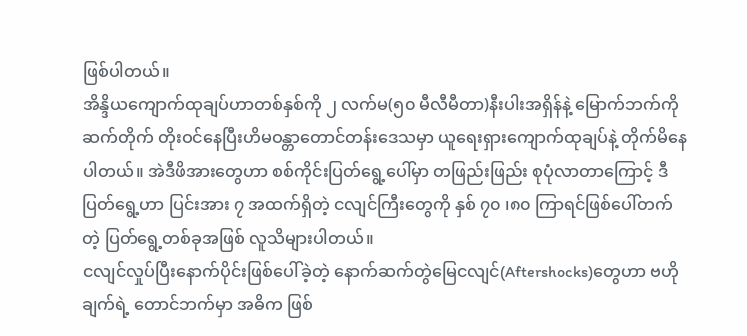ဖြစ်ပါတယ်။
အိန္ဒိယကျောက်ထုချပ်ဟာတစ်နှစ်ကို ၂ လက်မ(၅၀ မီလီမီတာ)နီးပါးအရှိန်နဲ့ မြောက်ဘက်ကိုဆက်တိုက် တိုးဝင်နေပြီးဟိမဝန္တာတောင်တန်းဒေသမှာ ယူရေးရှားကျောက်ထုချပ်နဲ့ တိုက်မိနေပါတယ်။ အဲဒီဖိအားတွေဟာ စစ်ကိုင်းပြတ်ရွေ့ပေါ်မှာ တဖြည်းဖြည်း စုပုံလာတာကြောင့် ဒီပြတ်ရွေ့ဟာ ပြင်းအား ၇ အထက်ရှိတဲ့ ငလျင်ကြီးတွေကို နှစ် ၇၀ ၊၈၀ ကြာရင်ဖြစ်ပေါ်တက်တဲ့ ပြတ်ရွေ့တစ်ခုအဖြစ် လူသိများပါတယ်။
ငလျင်လှုပ်ပြီးနောက်ပိုင်းဖြစ်ပေါ်ခဲ့တဲ့ နောက်ဆက်တွဲမြေငလျင်(Aftershocks)တွေဟာ ဗဟိုချက်ရဲ့ တောင်ဘက်မှာ အဓိက ဖြစ်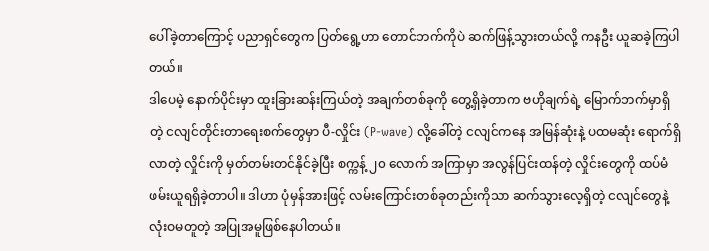ပေါ်ခဲ့တာကြောင့် ပညာရှင်တွေက ပြတ်ရွေ့ဟာ တောင်ဘက်ကိုပဲ ဆက်ဖြန့်သွားတယ်လို့ ကနဦး ယူဆခဲ့ကြပါတယ်။
ဒါပေမဲ့ နောက်ပိုင်းမှာ ထူးခြားဆန်းကြယ်တဲ့ အချက်တစ်ခုကို တွေ့ရှိခဲ့တာက ဗဟိုချက်ရဲ့ မြောက်ဘက်မှာရှိတဲ့ ငလျင်တိုင်းတာရေးစက်တွေမှာ ပီ-လှိုင်း (P-wave) လို့ခေါ်တဲ့ ငလျင်ကနေ အမြန်ဆုံးနဲ့ ပထမဆုံး ရောက်ရှိလာတဲ့ လှိုင်းကို မှတ်တမ်းတင်နိုင်ခဲ့ပြီး စက္ကန့် ၂၀ လောက် အကြာမှာ အလွန်ပြင်းထန်တဲ့ လှိုင်းတွေကို ထပ်မံ ဖမ်းယူရရှိခဲ့တာပါ။ ဒါဟာ ပုံမှန်အားဖြင့် လမ်းကြောင်းတစ်ခုတည်းကိုသာ ဆက်သွားလေ့ရှိတဲ့ ငလျင်တွေနဲ့ လုံးဝမတူတဲ့ အပြုအမူဖြစ်နေပါတယ်။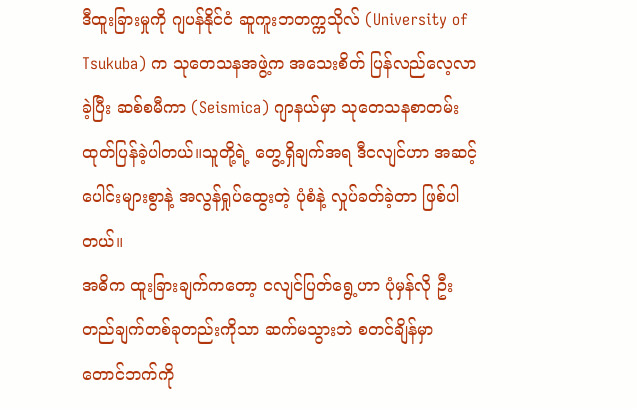ဒီထူးခြားမှုကို ဂျပန်နိုင်ငံ ဆူကူးဘတက္ကသိုလ် (University of Tsukuba) က သုတေသနအဖွဲ့က အသေးစိတ် ပြန်လည်လေ့လာခဲ့ပြီး ဆစ်စမီကာ (Seismica) ဂျာနယ်မှာ သုတေသနစာတမ်းထုတ်ပြန်ခဲ့ပါတယ်။သူတို့ရဲ့ တွေ့ရှိချက်အရ ဒီငလျင်ဟာ အဆင့်ပေါင်းများစွာနဲ့ အလွန်ရှုပ်ထွေးတဲ့ ပုံစံနဲ့ လှုပ်ခတ်ခဲ့တာ ဖြစ်ပါတယ်။
အဓိက ထူးခြားချက်ကတော့ ငလျင်ပြတ်ရွေ့ဟာ ပုံမှန်လို ဦးတည်ချက်တစ်ခုတည်းကိုသာ ဆက်မသွားဘဲ စတင်ချိန်မှာ တောင်ဘက်ကို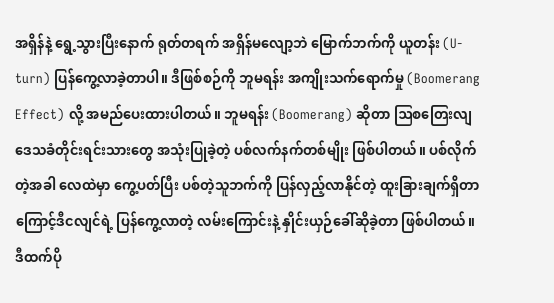အရှိန်နဲ့ ရွေ့သွားပြီးနောက် ရုတ်တရက် အရှိန်မလျော့ဘဲ မြောက်ဘက်ကို ယူတန်း (U-turn) ပြန်ကွေ့လာခဲ့တာပါ။ ဒီဖြစ်စဉ်ကို ဘူမရန်း အကျိုးသက်ရောက်မှု (Boomerang Effect) လို့ အမည်ပေးထားပါတယ်။ ဘူမရန်း (Boomerang) ဆိုတာ ဩစတြေးလျ ဒေသခံတိုင်းရင်းသားတွေ အသုံးပြုခဲ့တဲ့ ပစ်လက်နက်တစ်မျိုး ဖြစ်ပါတယ်။ ပစ်လိုက်တဲ့အခါ လေထဲမှာ ကွေ့ပတ်ပြီး ပစ်တဲ့သူဘက်ကို ပြန်လှည့်လာနိုင်တဲ့ ထူးခြားချက်ရှိတာကြောင့်ဒီငလျင်ရဲ့ ပြန်ကွေ့လာတဲ့ လမ်းကြောင်းနဲ့ နှိုင်းယှဉ်ခေါ်ဆိုခဲ့တာ ဖြစ်ပါတယ်။
ဒီထက်ပို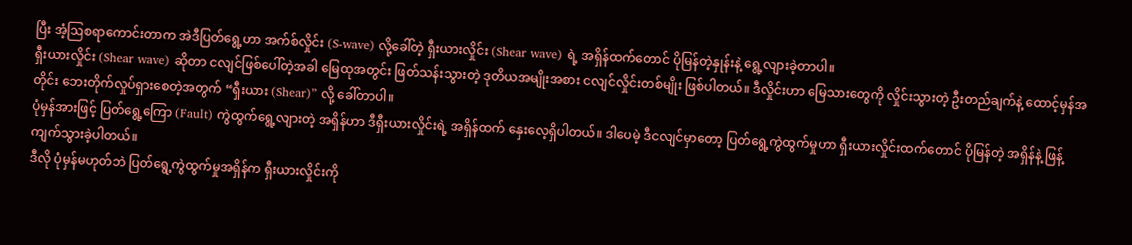ပြီး အံ့ဩစရာကောင်းတာက အဲဒီပြတ်ရွေ့ဟာ အက်စ်လှိုင်း (S-wave) လို့ခေါ်တဲ့ ရှီးယားလှိုင်း (Shear wave) ရဲ့ အရှိန်ထက်တောင် ပိုမြန်တဲ့နှုန်းနဲ့ ရွေ့လျားခဲ့တာပါ။
ရှီးယားလှိုင်း (Shear wave) ဆိုတာ ငလျင်ဖြစ်ပေါ်တဲ့အခါ မြေထုအတွင်း ဖြတ်သန်းသွားတဲ့ ဒုတိယအမျိုးအစား ငလျင်လှိုင်းတစ်မျိုး ဖြစ်ပါတယ်။ ဒီလှိုင်းဟာ မြေသားတွေကို လှိုင်းသွားတဲ့ ဦးတည်ချက်နဲ့ ထောင့်မှန်အတိုင်း ဘေးတိုက်လှုပ်ရှားစေတဲ့အတွက် “ရှီးယား (Shear)” လို့ ခေါ်တာပါ။
ပုံမှန်အားဖြင့် ပြတ်ရွေ့ကြော (Fault) ကွဲထွက်ရွေ့လျားတဲ့ အရှိန်ဟာ ဒီရှီးယားလှိုင်းရဲ့ အရှိန်ထက် နှေးလေ့ရှိပါတယ်။ ဒါပေမဲ့ ဒီငလျင်မှာတော့ ပြတ်ရွေ့ကွဲထွက်မှုဟာ ရှီးယားလှိုင်းထက်တောင် ပိုမြန်တဲ့ အရှိန်နဲ့ ဖြန့်ကျက်သွားခဲ့ပါတယ်။
ဒီလို ပုံမှန်မဟုတ်ဘဲ ပြတ်ရွေ့ကွဲထွက်မှုအရှိန်က ရှီးယားလှိုင်းကို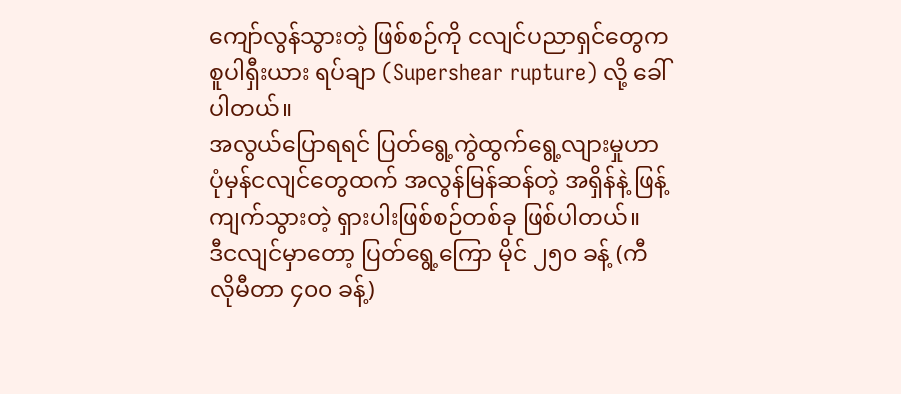ကျော်လွန်သွားတဲ့ ဖြစ်စဉ်ကို ငလျင်ပညာရှင်တွေက စူပါရှီးယား ရပ်ချာ (Supershear rupture) လို့ ခေါ်ပါတယ်။
အလွယ်ပြောရရင် ပြတ်ရွေ့ကွဲထွက်ရွေ့လျားမှုဟာ ပုံမှန်ငလျင်တွေထက် အလွန်မြန်ဆန်တဲ့ အရှိန်နဲ့ ဖြန့်ကျက်သွားတဲ့ ရှားပါးဖြစ်စဉ်တစ်ခု ဖြစ်ပါတယ်။
ဒီငလျင်မှာတော့ ပြတ်ရွေ့ကြော မိုင် ၂၅၀ ခန့် (ကီလိုမီတာ ၄၀၀ ခန့်)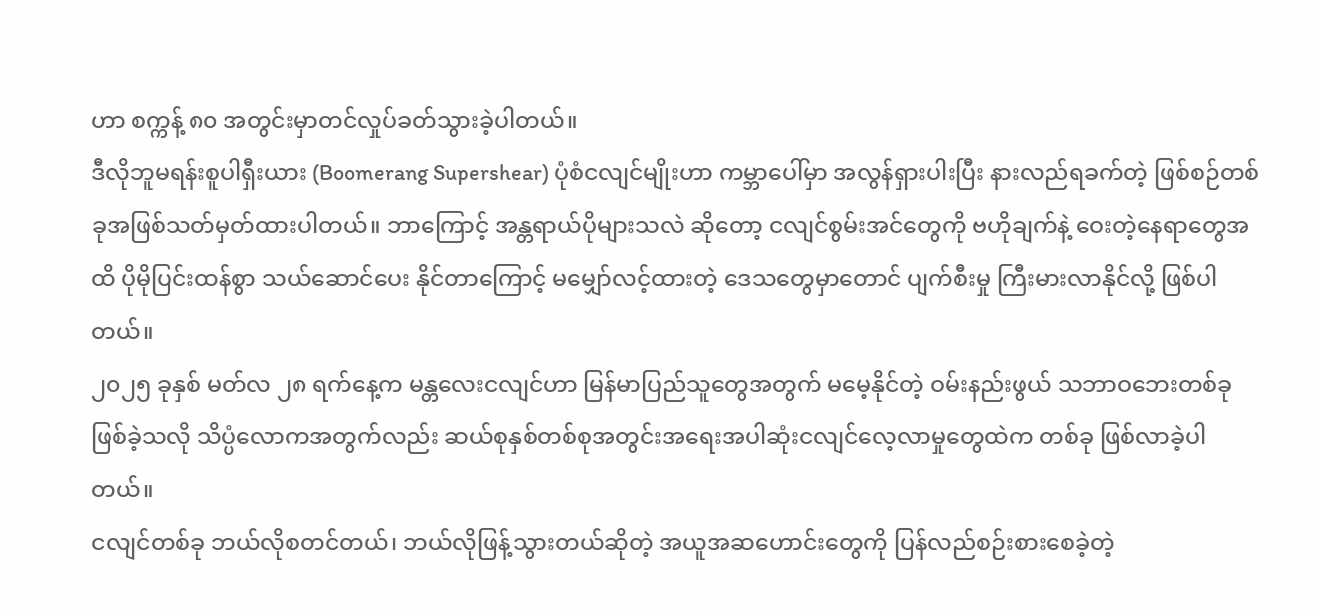ဟာ စက္ကန့် ၈၀ အတွင်းမှာတင်လှုပ်ခတ်သွားခဲ့ပါတယ်။
ဒီလိုဘူမရန်းစူပါရှီးယား (Boomerang Supershear) ပုံစံငလျင်မျိုးဟာ ကမ္ဘာပေါ်မှာ အလွန်ရှားပါးပြီး နားလည်ရခက်တဲ့ ဖြစ်စဉ်တစ်ခုအဖြစ်သတ်မှတ်ထားပါတယ်။ ဘာကြောင့် အန္တရာယ်ပိုများသလဲ ဆိုတော့ ငလျင်စွမ်းအင်တွေကို ဗဟိုချက်နဲ့ ဝေးတဲ့နေရာတွေအထိ ပိုမိုပြင်းထန်စွာ သယ်ဆောင်ပေး နိုင်တာကြောင့် မမျှော်လင့်ထားတဲ့ ဒေသတွေမှာတောင် ပျက်စီးမှု ကြီးမားလာနိုင်လို့ ဖြစ်ပါတယ်။
၂၀၂၅ ခုနှစ် မတ်လ ၂၈ ရက်နေ့က မန္တလေးငလျင်ဟာ မြန်မာပြည်သူတွေအတွက် မမေ့နိုင်တဲ့ ဝမ်းနည်းဖွယ် သဘာဝဘေးတစ်ခု ဖြစ်ခဲ့သလို သိပ္ပံလောကအတွက်လည်း ဆယ်စုနှစ်တစ်စုအတွင်းအရေးအပါဆုံးငလျင်လေ့လာမှုတွေထဲက တစ်ခု ဖြစ်လာခဲ့ပါတယ်။
ငလျင်တစ်ခု ဘယ်လိုစတင်တယ်၊ ဘယ်လိုဖြန့်သွားတယ်ဆိုတဲ့ အယူအဆဟောင်းတွေကို ပြန်လည်စဉ်းစားစေခဲ့တဲ့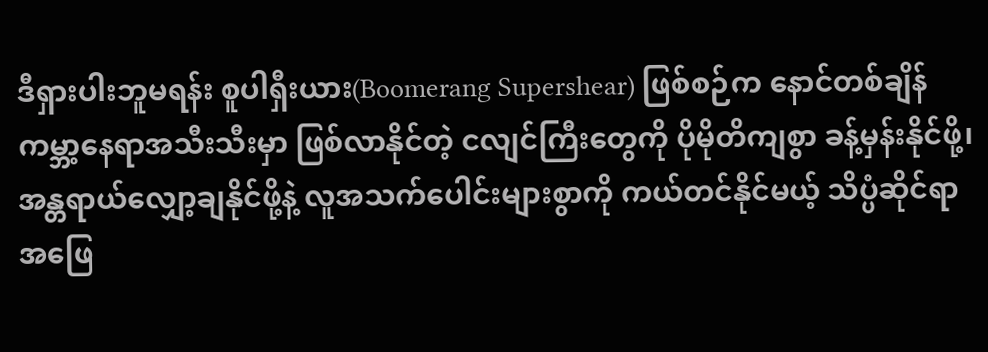ဒီရှားပါးဘူမရန်း စူပါရှီးယား(Boomerang Supershear) ဖြစ်စဉ်က နောင်တစ်ချိန် ကမ္ဘာ့နေရာအသီးသီးမှာ ဖြစ်လာနိုင်တဲ့ ငလျင်ကြီးတွေကို ပိုမိုတိကျစွာ ခန့်မှန်းနိုင်ဖို့၊ အန္တရာယ်လျှော့ချနိုင်ဖို့နဲ့ လူအသက်ပေါင်းများစွာကို ကယ်တင်နိုင်မယ့် သိပ္ပံဆိုင်ရာ အဖြေ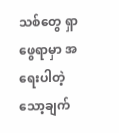သစ်တွေ ရှာဖွေရာမှာ အရေးပါတဲ့ သော့ချက်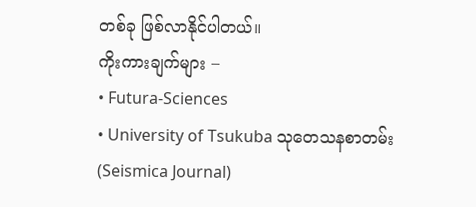တစ်ခု ဖြစ်လာနိုင်ပါတယ်။
ကိုးကားချက်များ –
• Futura-Sciences
• University of Tsukuba သုတေသနစာတမ်း (Seismica Journal)